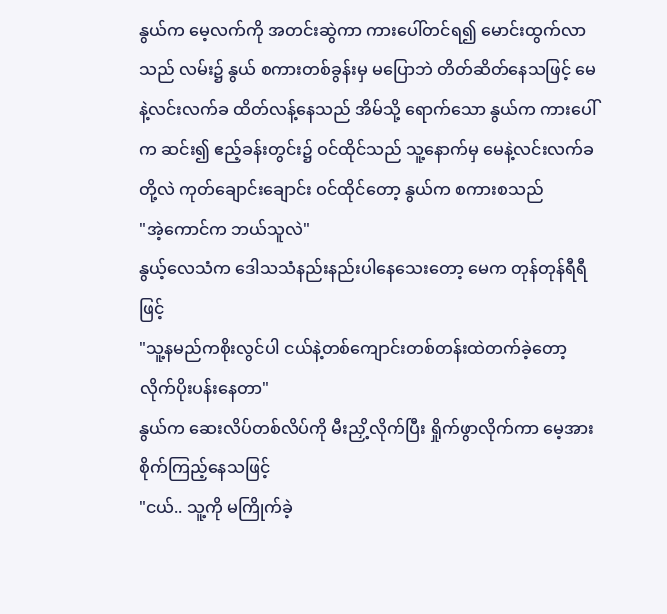နွယ်က မေ့လက်ကို အတင်းဆွဲကာ ကားပေါ်တင်ရ၍ မောင်းထွက်လာသည် လမ်း၌ နွယ် စကားတစ်ခွန်းမှ မပြောဘဲ တိတ်ဆိတ်နေသဖြင့် မေနဲ့လင်းလက်ခ ထိတ်လန့်နေသည် အိမ်သို့ ရောက်သော နွယ်က ကားပေါ်က ဆင်း၍ ဧည့်ခန်းတွင်း၌ ဝင်ထိုင်သည် သူ့နောက်မှ မေနဲ့လင်းလက်ခတို့လဲ ကုတ်ချောင်းချောင်း ဝင်ထိုင်တော့ နွယ်က စကားစသည်
"အဲ့ကောင်က ဘယ်သူလဲ"
နွယ့်လေသံက ဒေါသသံနည်းနည်းပါနေသေးတော့ မေက တုန်တုန်ရီရီဖြင့်
"သူ့နမည်ကစိုးလွင်ပါ ငယ်နဲ့တစ်ကျောင်းတစ်တန်းထဲတက်ခဲ့တော့ လိုက်ပိုးပန်းနေတာ"
နွယ်က ဆေးလိပ်တစ်လိပ်ကို မီးညှိ့လိုက်ပြီး ရှိုက်ဖွာလိုက်ကာ မေ့အား စိုက်ကြည့်နေသဖြင့်
"ငယ်.. သူ့ကို မကြိုက်ခဲ့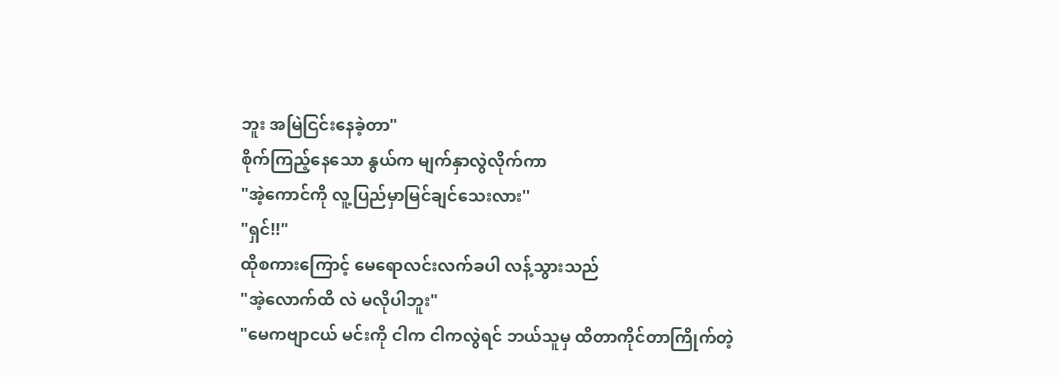ဘူး အမြဲငြင်းနေခဲ့တာ"
စိုက်ကြည့်နေသော နွယ်က မျက်နှာလွဲလိုက်ကာ
"အဲ့ကောင်ကို လူ့ပြည်မှာမြင်ချင်သေးလား''
"ရှင်!!"
ထိုစကားကြောင့် မေရောလင်းလက်ခပါ လန့်သွားသည်
"အဲ့လောက်ထိ လဲ မလိုပါဘူး"
"မေကဗျာငယ် မင်းကို ငါက ငါကလွဲရင် ဘယ်သူမှ ထိတာကိုင်တာကြိုက်တဲ့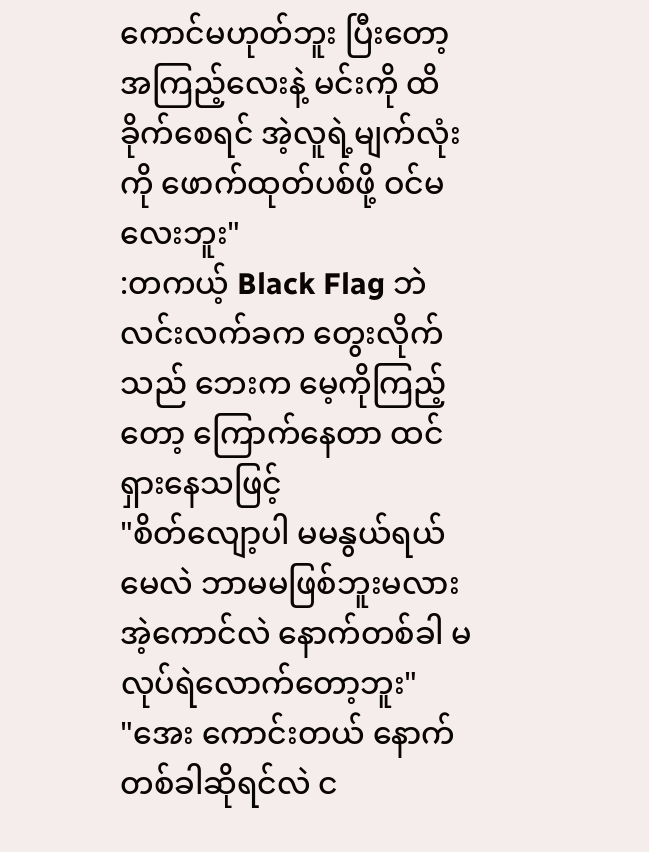ကောင်မဟုတ်ဘူး ပြီးတော့ အကြည့်လေးနဲ့ မင်းကို ထိခိုက်စေရင် အဲ့လူရဲ့မျက်လုံးကို ဖောက်ထုတ်ပစ်ဖို့ ဝင်မလေးဘူး"
:တကယ့် Black Flag ဘဲ
လင်းလက်ခက တွေးလိုက်သည် ဘေးက မေ့ကိုကြည့်တော့ ကြောက်နေတာ ထင်ရှားနေသဖြင့်
"စိတ်လျော့ပါ မမနွယ်ရယ် မေလဲ ဘာမမဖြစ်ဘူးမလား အဲ့ကောင်လဲ နောက်တစ်ခါ မလုပ်ရဲလောက်တော့ဘူး"
"အေး ကောင်းတယ် နောက်တစ်ခါဆိုရင်လဲ င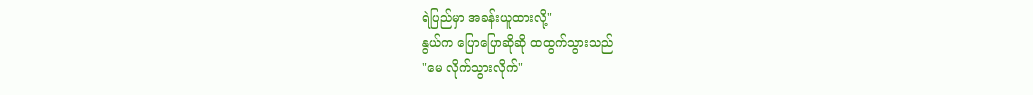ရဲပြည်မှာ အခန်းယူထားလို့"
နွယ်က ပြောပြောဆိုဆို ထထွက်သွားသည်
"မေ လိုက်သွားလိုက်"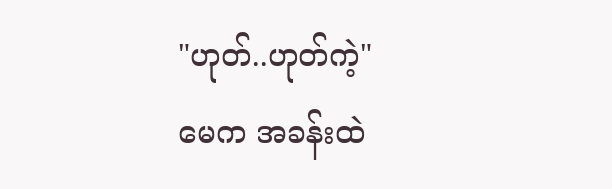"ဟုတ်..ဟုတ်ကဲ့"
မေက အခန်းထဲ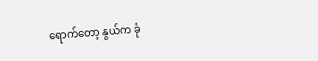ရောက်တော့ နွယ်က ခုံ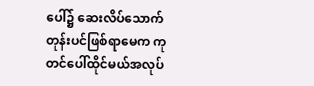ပေါ်၌ ဆေးလိပ်သောက်တုန်းပင်ဖြစ်ရာမေက ကုတင်ပေါ်ထိုင်မယ်အလုပ်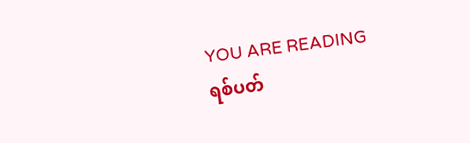YOU ARE READING
ရစ်ပတ်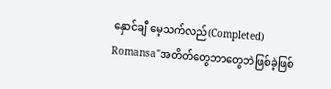နှောင်ချီ မေ့သက်လည်(Completed)
Romansa"အတိတ်တွေဘာတွေဘဲဖြစ်ခဲ့ဖြစ်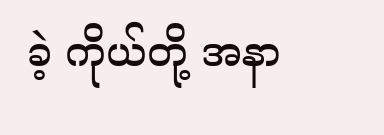ခဲ့ ကိုယ်တို့ အနာ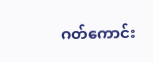ဂတ်ကောင်း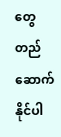တွေ တည်ဆောက်နိုင်ပါ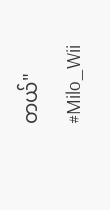တယ်" #Milo_Wii